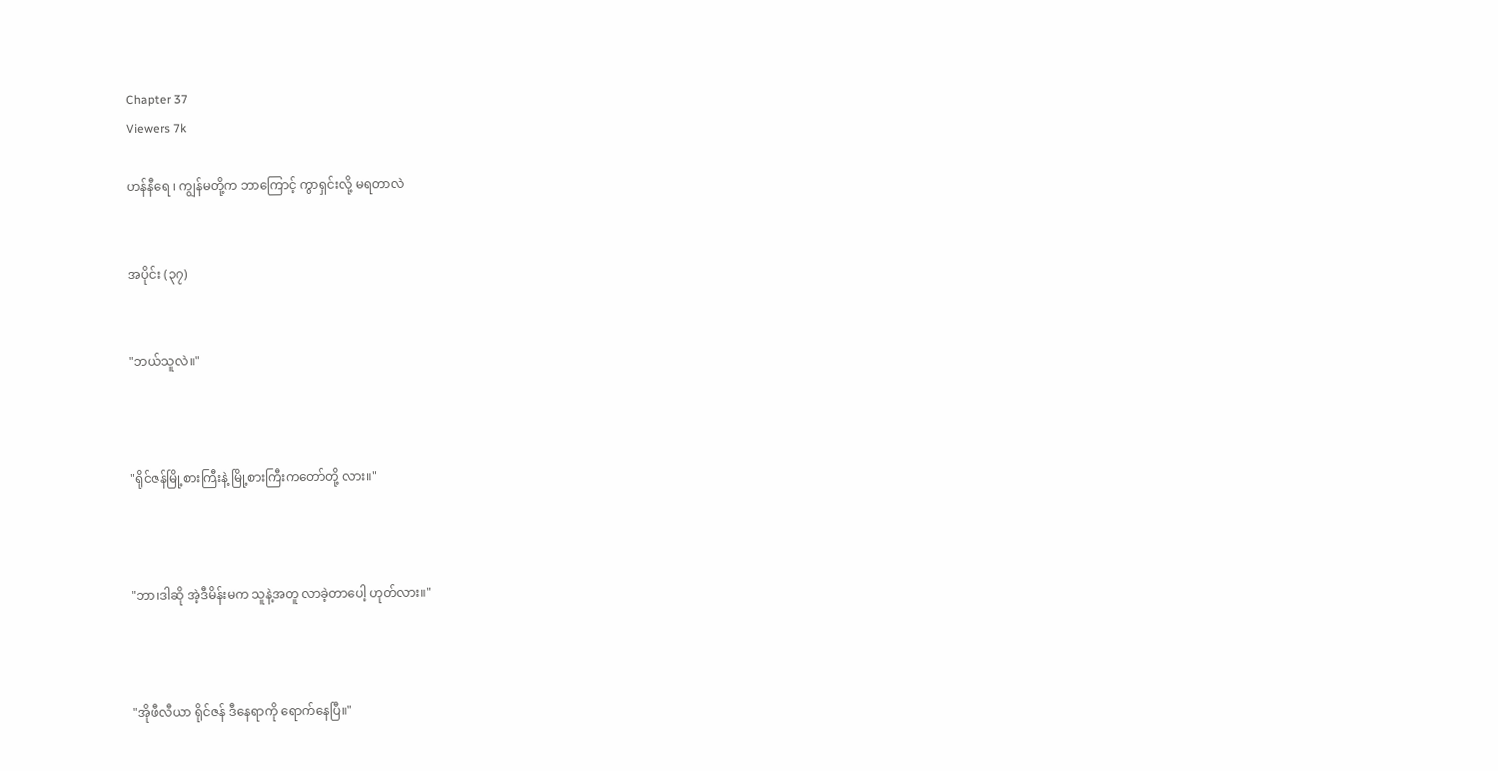Chapter 37
Viewers 7k

ဟန်နီရေ ၊ ကျွန်မတို့က ဘာကြောင့် ကွာရှင်းလို့ မရတာလဲ


အပိုင်း (၃၇)


"ဘယ်သူလဲ။"



"ရိုင်ဇန်မြို့စားကြီးနဲ့ မြို့စားကြီးကတော်တို့ လား။"



"ဘာ၊ဒါဆို အဲ့ဒီမိန်းမက သူနဲ့အတူ လာခဲ့တာပေါ့ ဟုတ်လား။"



"အိုဖီလီယာ ရိုင်ဇန် ဒီနေရာကို ရောက်နေပြီ။"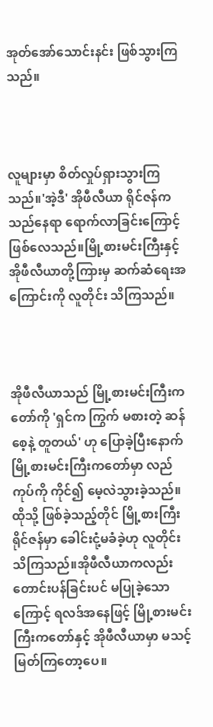အုတ်အော်သောင်းနင်း ဖြစ်သွားကြသည်။



လူများမှာ စိတ်လှုပ်ရှားသွားကြသည်။'အဲ့ဒီ' အိုဖီလီယာ ရိုင်ဇန်က သည်နေရာ ရောက်လာခြင်းကြောင့် ဖြစ်လေသည်။မြို့စားမင်းကြီးနှင့် အိုဖီလီယာတို့ကြားမှ ဆက်ဆံရေးအကြောင်းကို လူတိုင်း သိကြသည်။



အိုဖီလီယာသည် မြို့စားမင်းကြီးကတော်ကို 'ရှင်က ကြွက် မစားတဲ့ ဆန်စေ့နဲ့ တူတယ်' ဟု ပြောခဲ့ပြီးနောက် မြို့စားမင်းကြီးကတော်မှာ လည်ကုပ်ကို ကိုင်၍ မေ့လဲသွားခဲ့သည်။ထိုသို့ ဖြစ်ခဲ့သည့်တိုင် မြို့စားကြီးရိုင်ဇန်မှာ ခေါင်းငုံ့မခံခဲ့ဟု လူတိုင်း သိကြသည်။အိုဖီလီယာကလည်း တောင်းပန်ခြင်းပင် မပြုခဲ့သောကြောင့် ရလဒ်အနေဖြင့် မြို့စားမင်းကြီးကတော်နှင့် အိုဖီလီယာမှာ မသင့်မြတ်ကြတော့ပေ။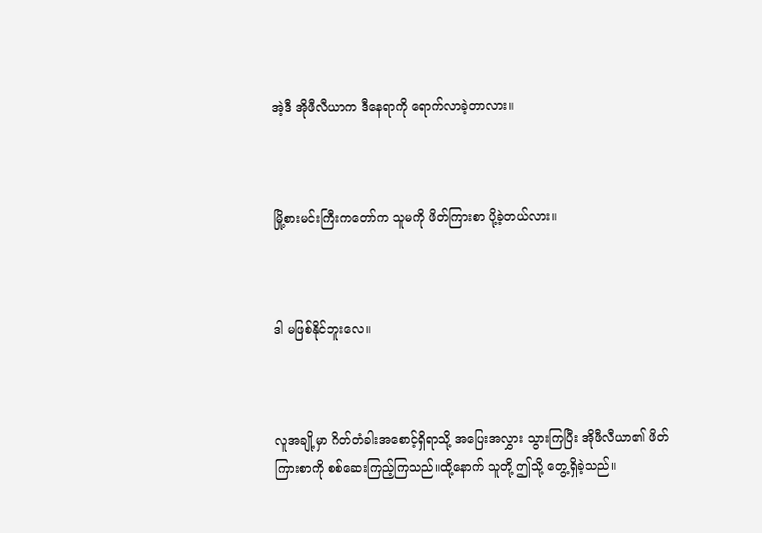အဲ့ဒီ အိုဖီလီယာက ဒီနေရာကို ရောက်လာခဲ့တာလား။



မြို့စားမင်းကြီးကတော်က သူမကို ဖိတ်ကြားစာ ပို့ခဲ့တယ်လား။



ဒါ မဖြစ်နိုင်ဘူးလေ။



လူအချို့မှာ ဂိတ်တံခါးအစောင့်ရှိရာသို့ အပြေးအလွှား သွားကြပြီး အိုဖီလီယာ၏ ဖိတ်ကြားစာကို စစ်ဆေးကြည့်ကြသည်။ထို့နောက် သူတို့ ဤသို့ တွေ့ရှိခဲ့သည်။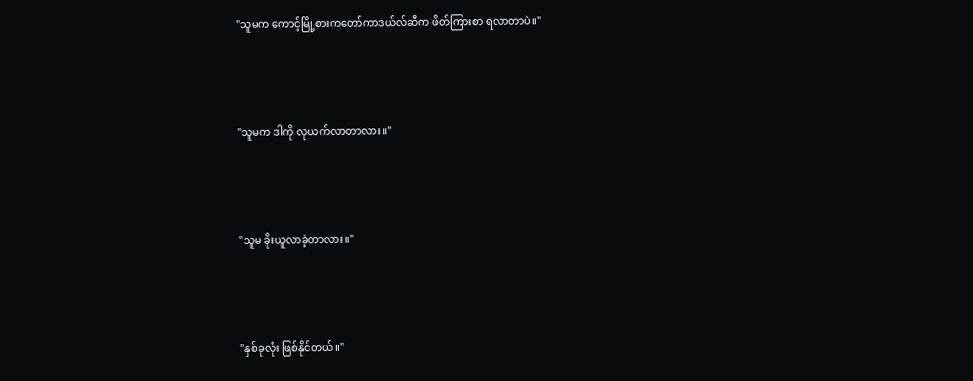"သူမက ကောင့်မြို့စားကတော်ကာဒယ်လ်ဆီက ဖိတ်ကြားစာ ရလာတာပဲ။"



"သူမက ဒါကို လုယက်လာတာလား။"



"သူမ ခိုးယူလာခဲ့တာလား။"



"နှစ်ခုလုံး ဖြစ်နိုင်တယ်။"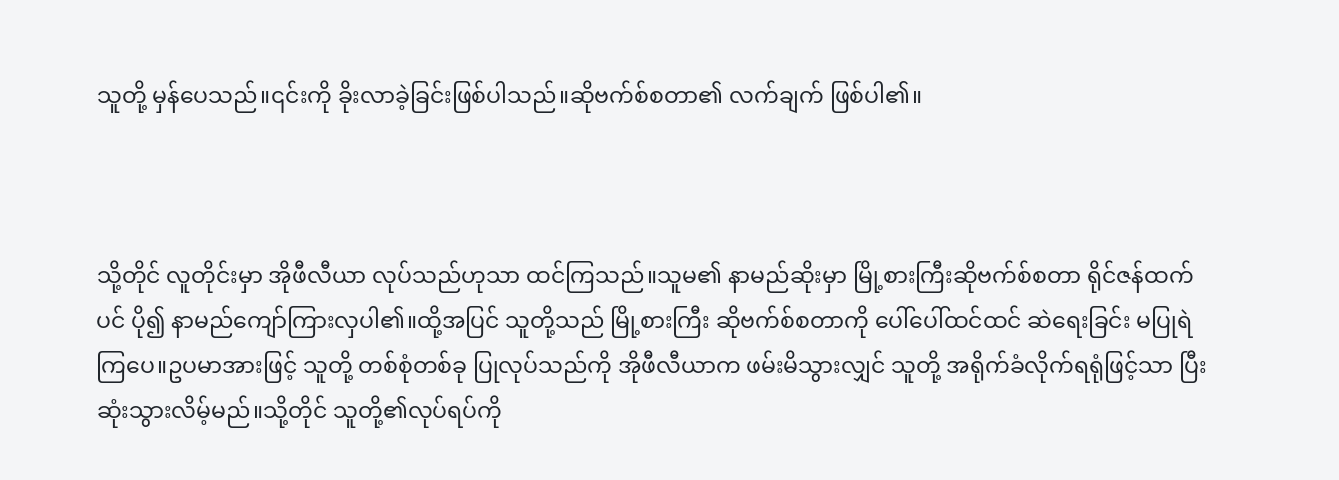သူတို့ မှန်ပေသည်။၎င်းကို ခိုးလာခဲ့ခြင်းဖြစ်ပါသည်။ဆိုဗက်စ်စတာ၏ လက်ချက် ဖြစ်ပါ၏။



သို့တိုင် လူတိုင်းမှာ အိုဖီလီယာ လုပ်သည်ဟုသာ ထင်ကြသည်။သူမ၏ နာမည်ဆိုးမှာ မြို့စားကြီးဆိုဗက်စ်စတာ ရိုင်ဇန်ထက်ပင် ပို၍ နာမည်ကျော်ကြားလှပါ၏။ထို့အပြင် သူတို့သည် မြို့စားကြီး ဆိုဗက်စ်စတာကို ပေါ်ပေါ်ထင်ထင် ဆဲရေးခြင်း မပြုရဲကြပေ။ဥပမာအားဖြင့် သူတို့ တစ်စုံတစ်ခု ပြုလုပ်သည်ကို အိုဖီလီယာက ဖမ်းမိသွားလျှင် သူတို့ အရိုက်ခံလိုက်ရရုံဖြင့်သာ ပြီးဆုံးသွားလိမ့်မည်။သို့တိုင် သူတို့၏လုပ်ရပ်ကို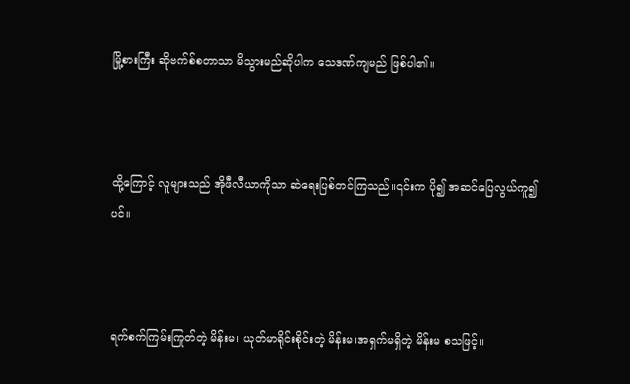မြို့စားကြီး ဆိုဗက်စ်စတာသာ မိသွားမည်ဆိုပါက သေဒဏ်ကျမည် ဖြစ်ပါ၏။



ထို့ကြောင့် လူများသည် အိုဖီလီယာကိုသာ ဆဲရေးပြစ်တင်ကြသည်။၎င်းက ပို၍ အဆင်ပြေလွယ်ကူ၍ပင်။



ရက်စက်ကြမ်းကြုတ်တဲ့ မိန်းမ၊ ယုတ်မာရိုင်းစိုင်းတဲ့ မိန်းမ၊အရှက်မရှိတဲ့ မိန်းမ စသဖြင့်။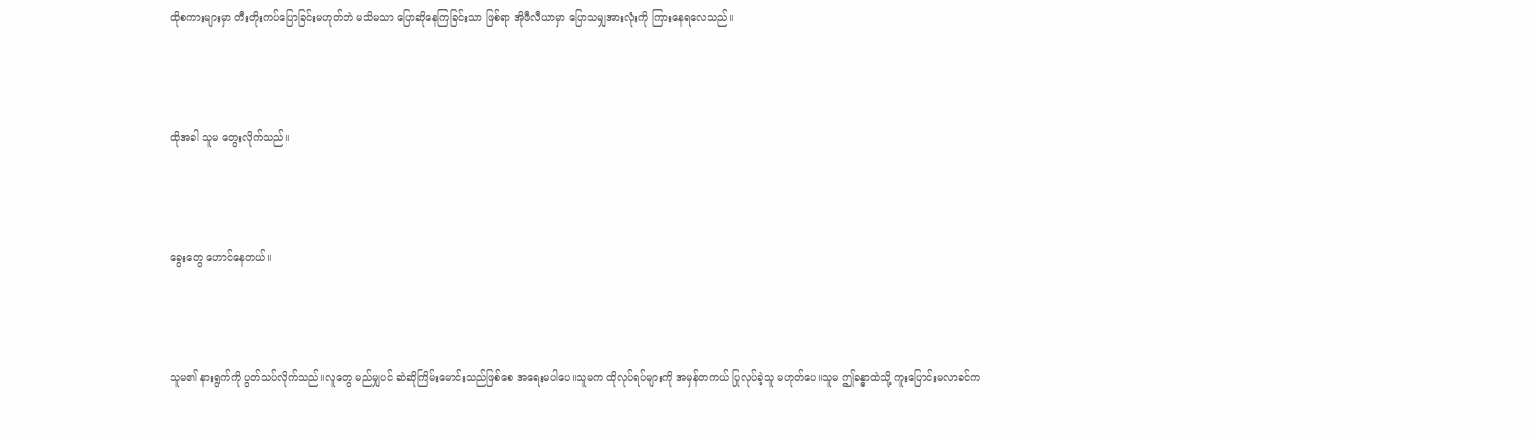ထိုစကားများမှာ တီးတိုးကပ်ပြောခြင်းမဟုတ်ဘဲ မသိမသာ ပြောဆိုနေကြခြင်းသာ ဖြစ်ရာ အိုဖီလီယာမှာ ပြောသမျှအားလုံးကို ကြားနေရလေသည်။



ထိုအခါ သူမ တွေးလိုက်သည်။



ခွေးတွေ ဟောင်နေတယ်။



သူမ၏ နားရွက်ကို ပွတ်သပ်လိုက်သည်။လူတွေ မည်မျှပင် ဆဲဆိုကြိမ်းမောင်းသည်ဖြစ်စေ အရေးမပါပေ။သူမက ထိုလုပ်ရပ်များကို အမှန်တကယ် ပြုလုပ်ခဲ့သူ မဟုတ်ပေ။သူမ ဤခန္ဓာထဲသို့ ကူးပြောင်းမလာခင်က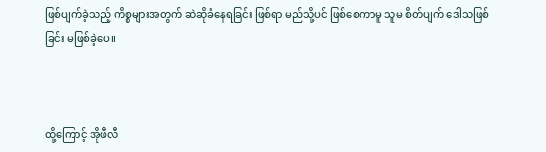ဖြစ်ပျက်ခဲ့သည့် ကိစ္စများအတွက် ဆဲဆိုခံနေရခြင်း ဖြစ်ရာ မည်သို့ပင် ဖြစ်စေကာမူ သူမ စိတ်ပျက် ဒေါသဖြစ်ခြင်း မဖြစ်ခဲ့ပေ။



ထို့ကြောင့် အိုဖီလီ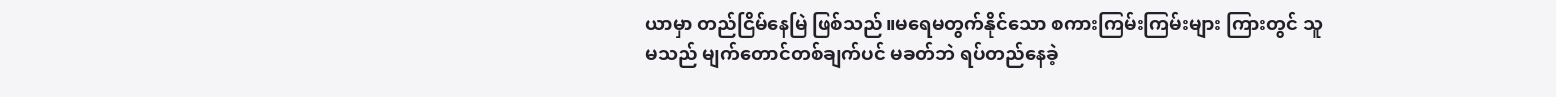ယာမှာ တည်ငြိမ်နေမြဲ ဖြစ်သည်။မရေမတွက်နိုင်သော စကားကြမ်းကြမ်းများ ကြားတွင် သူမသည် မျက်တောင်တစ်ချက်ပင် မခတ်ဘဲ ရပ်တည်နေခဲ့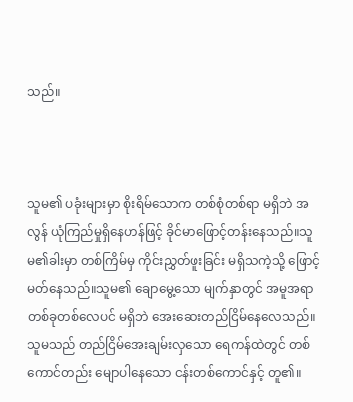သည်။



သူမ၏ ပခုံးများမှာ စိုးရိမ်သောက တစ်စုံတစ်ရာ မရှိဘဲ အလွန် ယုံကြည်မှုရှိနေဟန်ဖြင့် ခိုင်မာဖြောင့်တန်းနေသည်။သူမ၏ခါးမှာ တစ်ကြိမ်မှ ကိုင်းညွှတ်ဖူးခြင်း မရှိသကဲ့သို့ ဖြောင့်မတ်နေသည်။သူမ၏ ချောမွေ့သော မျက်နှာတွင် အမူအရာ တစ်ခုတစ်လေပင် မရှိဘဲ အေးဆေးတည်ငြိမ်နေလေသည်။သူမသည် တည်ငြိမ်အေးချမ်းလှသော ရေကန်ထဲတွင် တစ်ကောင်တည်း မျောပါနေသော ငန်းတစ်ကောင်နှင့် တူ၏။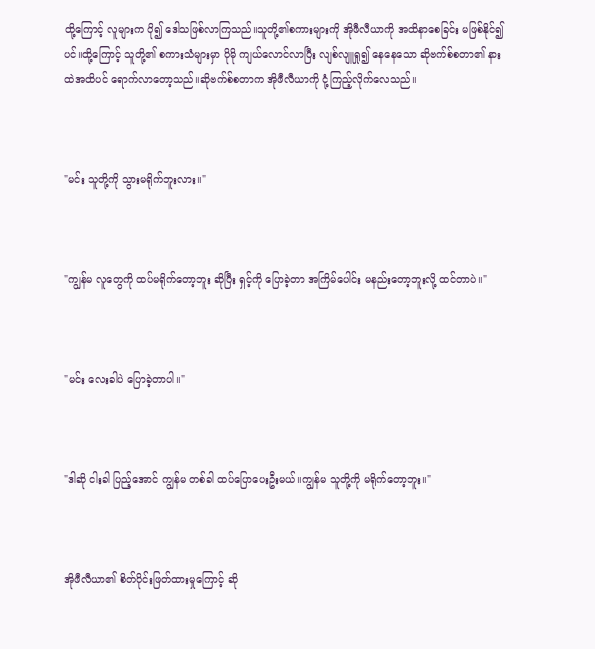ထို့ကြောင့် လူများက ပို၍ ဒေါသဖြစ်လာကြသည်။သူတို့၏စကားများကို အိုဖီလီယာကို အထိနာစေခြင်း မဖြစ်နိုင်၍ပင်။ထို့ကြောင့် သူတို့၏ စကားသံများမှာ ပိုမို ကျယ်လောင်လာပြီး လျစ်လျူရှု၍ နေနေသော ဆိုဗက်စ်စတာ၏ နားထဲအထိပင် ရောက်လာတော့သည်။ဆိုဗက်စ်စတာက အိုဖီလီယာကို ငုံ့ကြည့်လိုက်လေသည်။



"မင်း သူတို့ကို သွားမရိုက်ဘူးလား။"



"ကျွန်မ လူတွေကို ထပ်မရိုက်တော့ဘူး ဆိုပြီး ရှင့်ကို ပြောခဲ့တာ အကြိမ်ပေါင်း မနည်းတော့ဘူးလို့ ထင်တာပဲ။"



"မင်း လေးခါပဲ ပြောခဲ့တာပါ။"



"ဒါဆို ငါးခါ ပြည့်အောင် ကျွန်မ တစ်ခါ ထပ်ပြောပေးဦးမယ်။ကျွန်မ သူတို့ကို မရိုက်တော့ဘူး။"



အိုဖီလီယာ၏ စိတ်ပိုင်းဖြတ်ထားမှုကြောင့် ဆို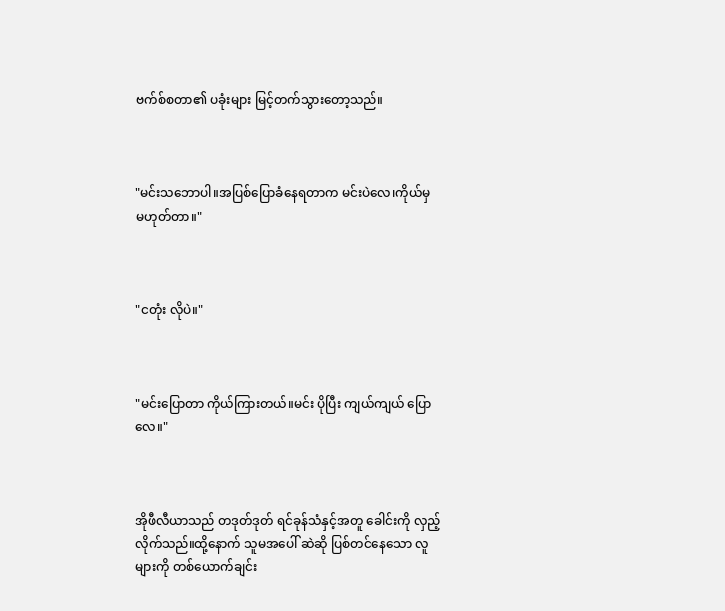ဗက်စ်စတာ၏ ပခုံးများ မြင့်တက်သွားတော့သည်။



"မင်းသဘောပါ။အပြစ်ပြောခံနေရတာက မင်းပဲလေ၊ကိုယ်မှ မဟုတ်တာ။"



"ငတုံး လိုပဲ။"



"မင်းပြောတာ ကိုယ်ကြားတယ်။မင်း ပိုပြီး ကျယ်ကျယ် ပြောလေ။"



အိုဖီလီယာသည် တဒုတ်ဒုတ် ရင်ခုန်သံနှင့်အတူ ခေါင်းကို လှည့်လိုက်သည်။ထို့နောက် သူမအပေါ် ဆဲဆို ပြစ်တင်နေသော လူများကို တစ်ယောက်ချင်း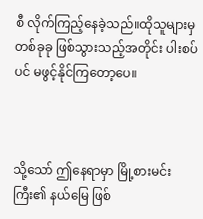စီ လိုက်ကြည့်နေခဲ့သည်။ထိုသူများမှ တစ်ခုခု ဖြစ်သွားသည့်အတိုင်း ပါးစပ်ပင် မဖွင့်နိုင်ကြတော့ပေ။



သို့သော် ဤနေရာမှာ မြို့စားမင်းကြီး၏ နယ်မြေ ဖြစ်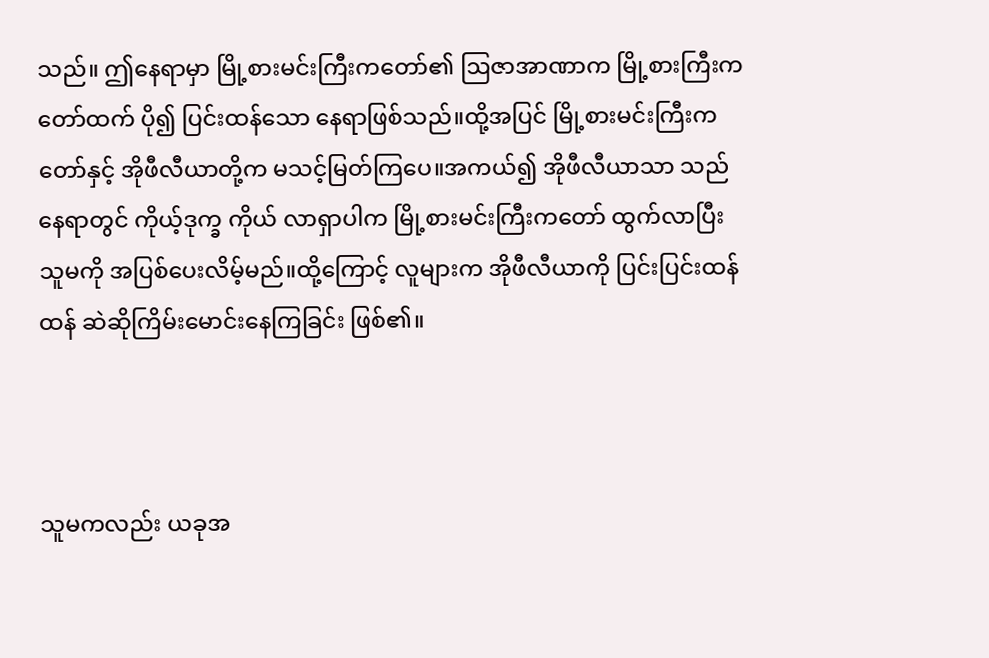သည်။ ဤနေရာမှာ မြို့စားမင်းကြီးကတော်၏ ဩဇာအာဏာက မြို့စားကြီးကတော်ထက် ပို၍ ပြင်းထန်သော နေရာဖြစ်သည်။ထို့အပြင် မြို့စားမင်းကြီးကတော်နှင့် အိုဖီလီယာတို့က မသင့်မြတ်ကြပေ။အကယ်၍ အိုဖီလီယာသာ သည်နေရာတွင် ကိုယ့်ဒုက္ခ ကိုယ် လာရှာပါက မြို့စားမင်းကြီးကတော် ထွက်လာပြီး သူမကို အပြစ်ပေးလိမ့်မည်။ထို့ကြောင့် လူများက အိုဖီလီယာကို ပြင်းပြင်းထန်ထန် ဆဲဆိုကြိမ်းမောင်းနေကြခြင်း ဖြစ်၏။



သူမကလည်း ယခုအ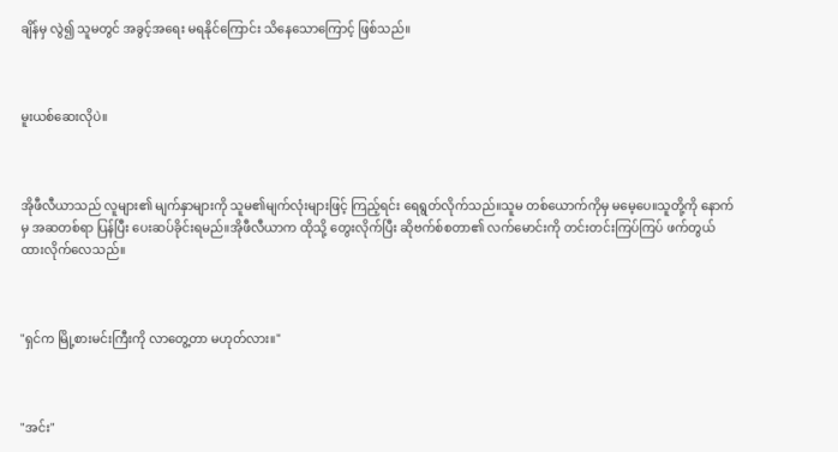ချိန်မှ လွဲ၍ သူမတွင် အခွင့်အရေး မရနိုင်ကြောင်း သိနေသောကြောင့် ဖြစ်သည်။



မူးယစ်ဆေးလိုပဲ။



အိုဖီလီယာသည် လူများ၏ မျက်နှာများကို သူမ၏မျက်လုံးများဖြင့် ကြည့်ရင်း ရေရွတ်လိုက်သည်။သူမ တစ်ယောက်ကိုမှ မမေ့ပေ။သူတို့ကို နောက်မှ အဆတစ်ရာ ပြန်ပြီး ပေးဆပ်ခိုင်းရမည်။အိုဖီလီယာက ထိုသို့ တွေးလိုက်ပြီး ဆိုဗက်စ်စတာ၏ လက်မောင်းကို တင်းတင်းကြပ်ကြပ် ဖက်တွယ်ထားလိုက်လေသည်။



"ရှင်က မြို့စားမင်းကြီးကို လာတွေ့တာ မဟုတ်လား။"



"အင်း"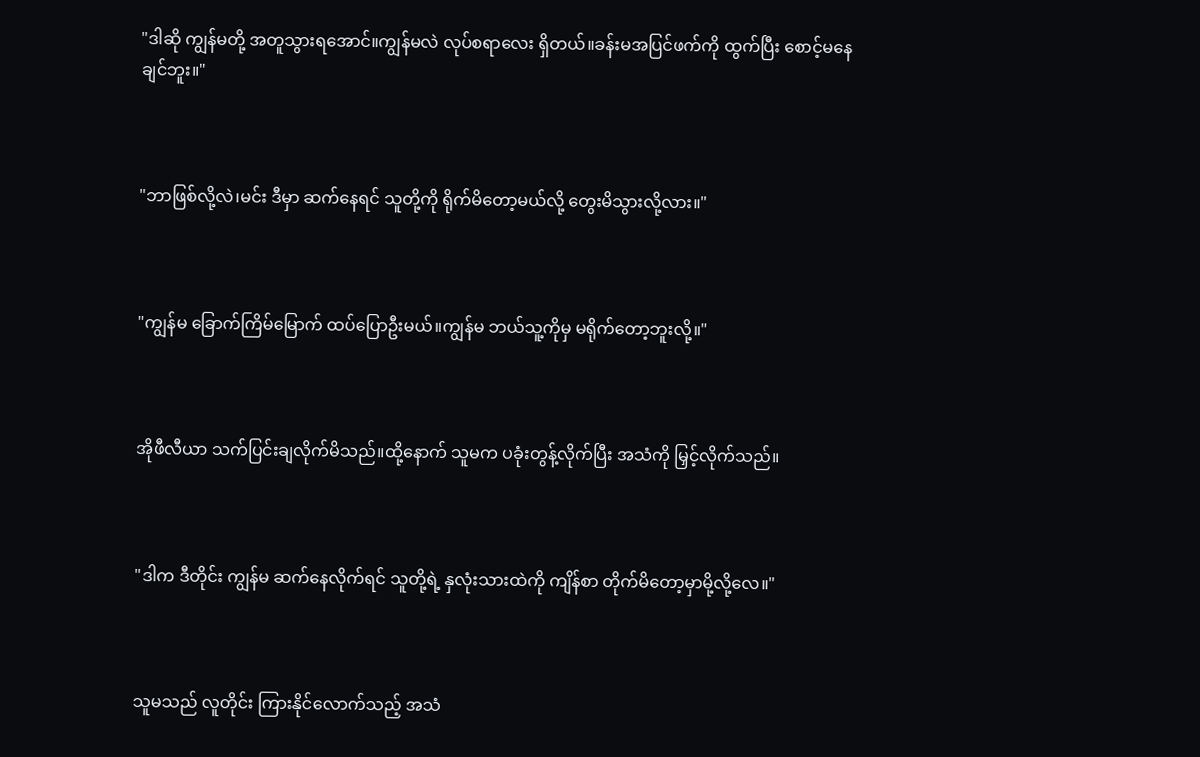"ဒါဆို ကျွန်မတို့ အတူသွားရအောင်။ကျွန်မလဲ လုပ်စရာလေး ရှိတယ်။ခန်းမအပြင်ဖက်ကို ထွက်ပြီး စောင့်မနေချင်ဘူး။"



"ဘာဖြစ်လို့လဲ၊မင်း ဒီမှာ ဆက်နေရင် သူတို့ကို ရိုက်မိတော့မယ်လို့ တွေးမိသွားလို့လား။"



"ကျွန်မ ခြောက်ကြိမ်မြောက် ထပ်ပြောဦးမယ်။ကျွန်မ ဘယ်သူ့ကိုမှ မရိုက်တော့ဘူးလို့။"



အိုဖီလီယာ သက်ပြင်းချလိုက်မိသည်။ထို့နောက် သူမက ပခုံးတွန့်လိုက်ပြီး အသံကို မြှင့်လိုက်သည်။



"ဒါက ဒီတိုင်း ကျွန်မ ဆက်နေလိုက်ရင် သူတို့ရဲ့ နှလုံးသားထဲကို ကျိန်စာ တိုက်မိတော့မှာမို့လို့လေ။"



သူမသည် လူတိုင်း ကြားနိုင်လောက်သည့် အသံ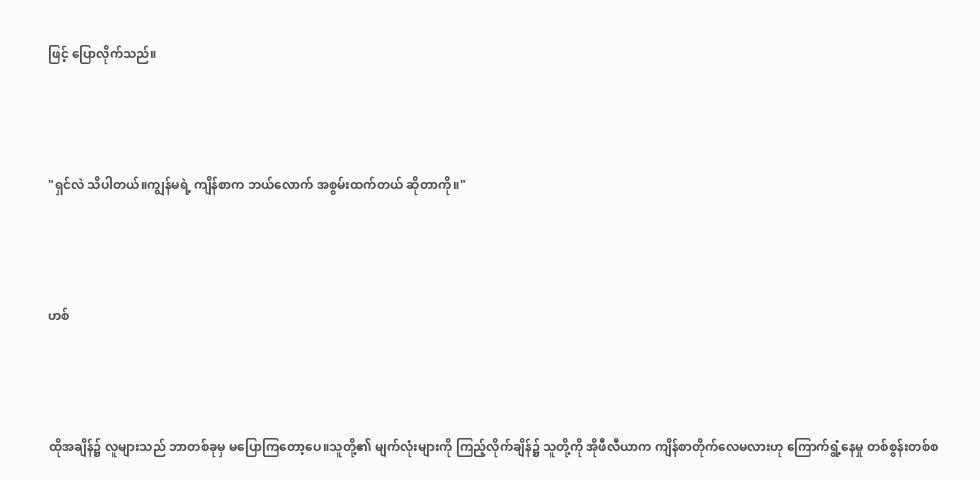ဖြင့် ပြောလိုက်သည်။



"ရှင်လဲ သိပါတယ်။ကျွန်မရဲ့ ကျိန်စာက ဘယ်လောက် အစွမ်းထက်တယ် ဆိုတာကို။"



ဟစ်



ထိုအချိန်၌ လူများသည် ဘာတစ်ခုမှ မပြောကြတော့ပေ။သူတို့၏ မျက်လုံးများကို ကြည့်လိုက်ချိန်၌ သူတို့ကို အိုဖီလီယာက ကျိန်စာတိုက်လေမလားဟု ကြောက်ရွံ့နေမှု တစ်စွန်းတစ်စ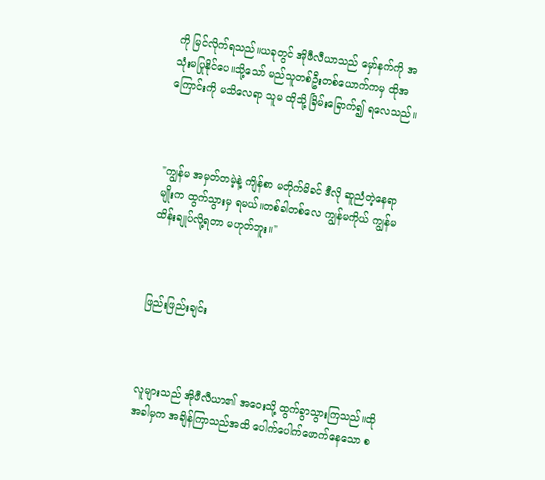ကို မြင်လိုက်ရသည်။ယခုတွင် အိုဖီလီယာသည် မှော်နက်ကို အသုံးမပြုနိုင်ပေ။သို့သော် မည်သူတစ်ဦးတစ်ယောက်ကမှ ထိုအကြောင်းကို မသိလေရာ သူမ ထိုသို့ ခြိမ်းခြောက်၍ ရလေသည်။



"ကျွန်မ အမှတ်တမဲ့နဲ့ ကျိန်စာ မတိုက်မိခင် ဒီလို ဆူညံတဲ့နေရာမျိုးက ထွက်သွားမှ ရမယ်။တစ်ခါတစ်လေ ကျွန်မကိုယ် ကျွန်မ ထိန်းချုပ်လို့ရတာ မဟုတ်ဘူး။"



ဖြည်းဖြည်းချင်း



လူများသည် အိုဖီလီယာ၏ အဝေးသို့ ထွက်ခွာသွားကြသည်။ထိုအခါမှက အချိန်ကြာသည်အထိ ပေါက်ပေါက်ဖောက်နေသော စ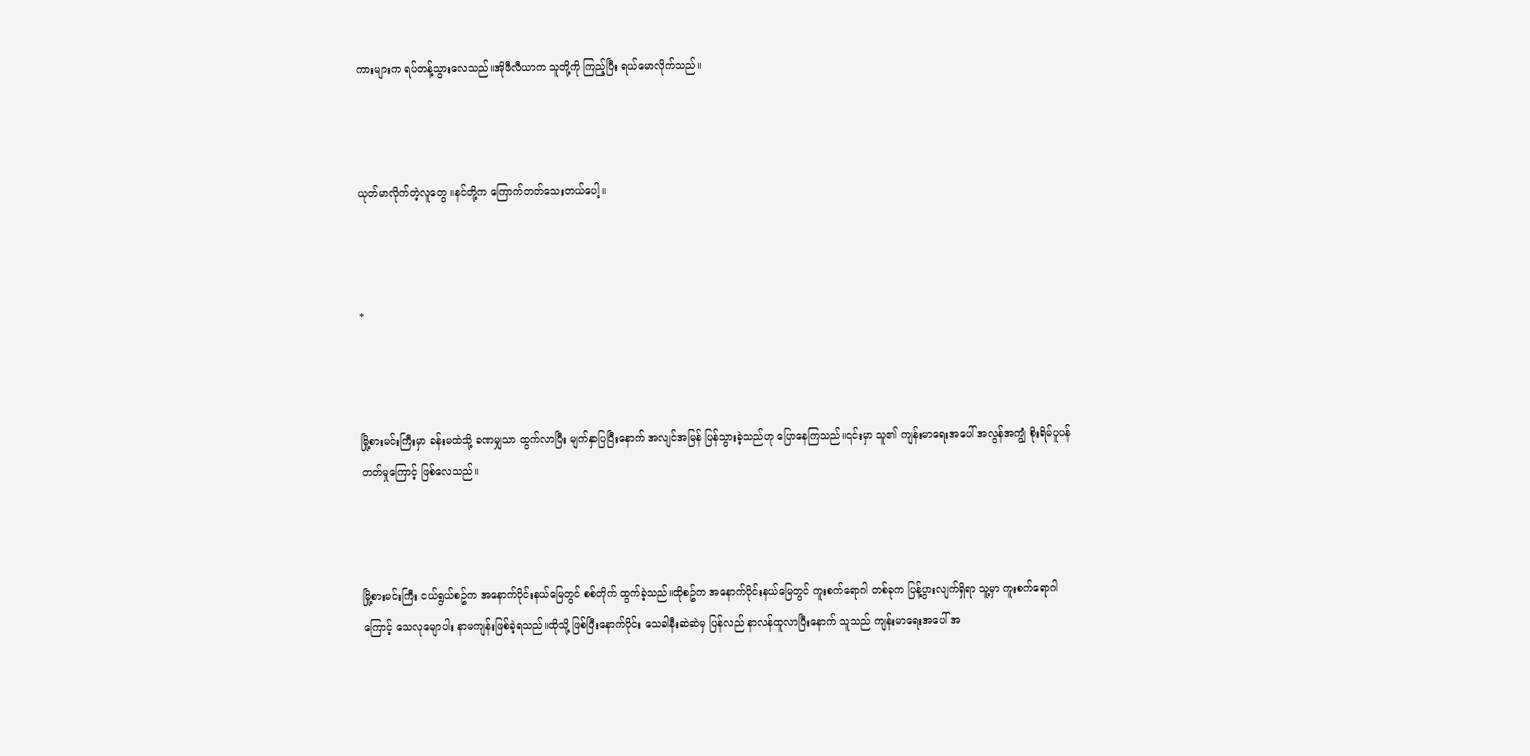ကားများက ရပ်တန့်သွားလေသည်။အိုဖီလီယာက သူတို့ကို ကြည့်ပြီး ရယ်မောလိုက်သည်။



ယုတ်မာလိုက်တဲ့လူတွေ ။နင်တို့က ကြောက်တတ်သေးတယ်ပေါ့။



*



မြို့စားမင်းကြီးမှာ ခန်းမထဲသို့ ခဏမျှသာ ထွက်လာပြီး မျက်နှာပြပြီးနောက် အလျင်အမြန် ပြန်သွားခဲ့သည်ဟု ပြောနေကြသည်။၎င်းမှာ သူ၏ ကျန်းမာရေးအပေါ် အလွန်အကျွံ စိုးရိမ်ပူပန်တတ်မှုကြောင့် ဖြစ်လေသည်။



မြို့စားမင်းကြီး ငယ်ရွယ်စဥ်က အနောက်ပိုင်းနယ်မြေတွင် စစ်တိုက် ထွက်ခဲ့သည်။ထိုစဥ်က အနောက်ပိုင်းနယ်မြေတွင် ကူးစက်ရောဂါ တစ်ခုက ပြန့်ပွားလျက်ရှိရာ သူ့မှာ ကူးစက်ရောဂါကြောင့် သေလုမျောပါး နာမကျန်းဖြစ်ခဲ့ရသည်။ထိုသို့ ဖြစ်ပြီးနောက်ပိုင်း သေခါနီးဆဲဆဲမှ ပြန်လည် နာလန်ထူလာပြီးနောက် သူသည် ကျန်းမာရေးအပေါ် အ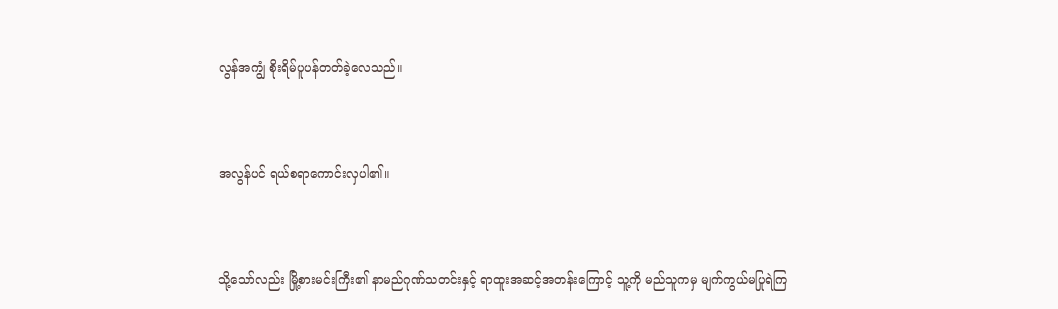လွန်အကျွံ စိုးရိမ်ပူပန်တတ်ခဲ့လေသည်။



အလွန်ပင် ရယ်စရာကောင်းလှပါ၏။



သို့သော်လည်း မြို့စားမင်းကြီး၏ နာမည်ဂုဏ်သတင်းနှင့် ရာထူးအဆင့်အတန်းကြောင့် သူ့ကို မည်သူကမှ မျက်ကွယ်မပြုရဲကြ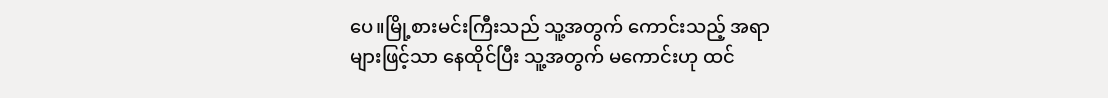ပေ။မြို့စားမင်းကြီးသည် သူ့အတွက် ကောင်းသည့် အရာများဖြင့်သာ နေထိုင်ပြီး သူ့အတွက် မကောင်းဟု ထင်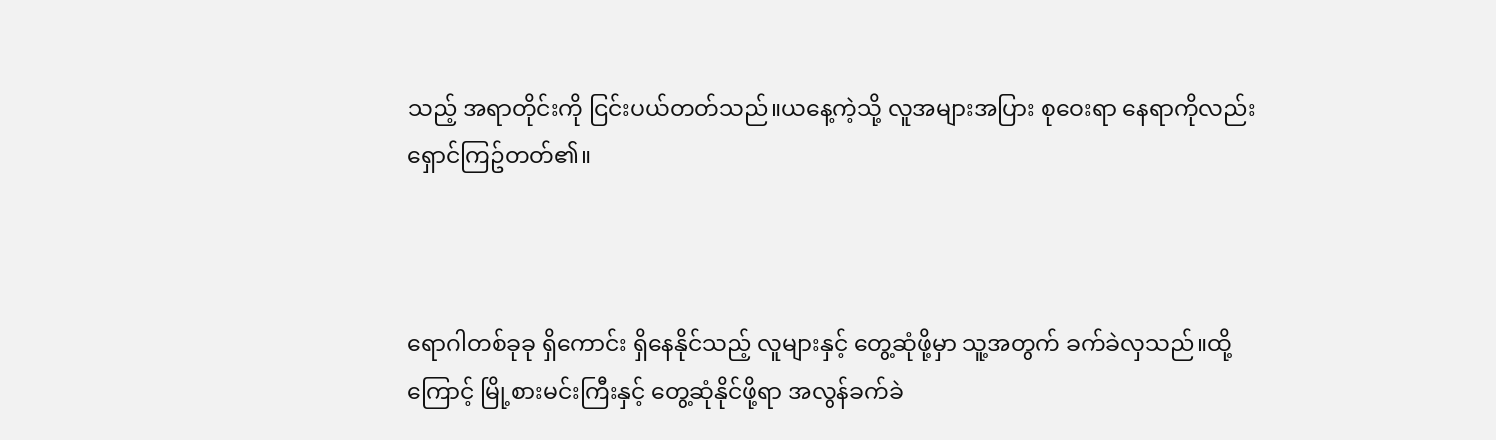သည့် အရာတိုင်းကို ငြင်းပယ်တတ်သည်။ယနေ့ကဲ့သို့ လူအများအပြား စုဝေးရာ နေရာကိုလည်း ရှောင်ကြဥ်တတ်၏။



ရောဂါတစ်ခုခု ရှိကောင်း ရှိနေနိုင်သည့် လူများနှင့် တွေ့ဆုံဖို့မှာ သူ့အတွက် ခက်ခဲလှသည်။ထို့ကြောင့် မြို့စားမင်းကြီးနှင့် တွေ့ဆုံနိုင်ဖို့ရာ အလွန်ခက်ခဲ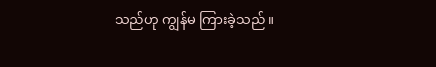သည်ဟု ကျွန်မ ကြားခဲ့သည်။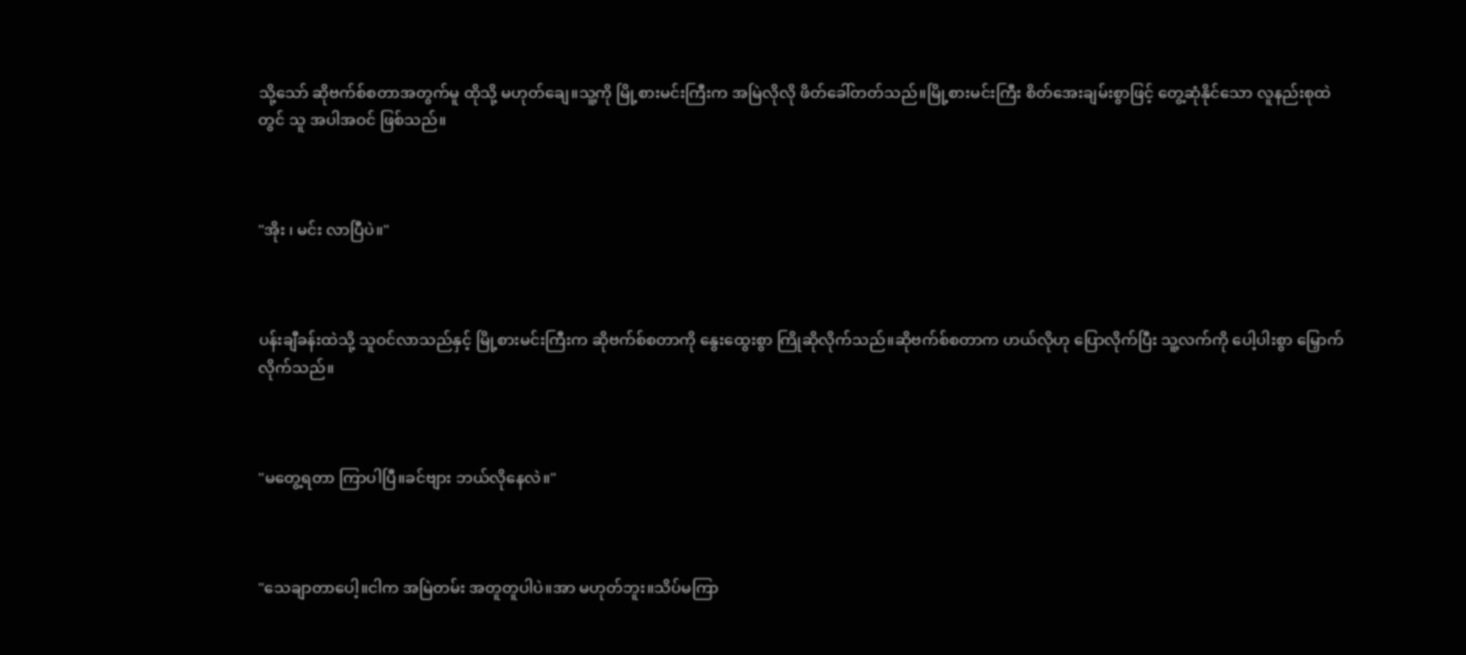သို့သော် ဆိုဗက်စ်စတာအတွက်မူ ထိုသို့ မဟုတ်ချေ။သူ့ကို မြို့စားမင်းကြီးက အမြဲလိုလို ဖိတ်ခေါ်တတ်သည်။မြို့စားမင်းကြီး စိတ်အေးချမ်းစွာဖြင့် တွေ့ဆုံနိုင်သော လူနည်းစုထဲတွင် သူ အပါအဝင် ဖြစ်သည်။



"အိုး ၊ မင်း လာပြီပဲ။"



ပန်းချီခန်းထဲသို့ သူဝင်လာသည်နှင့် မြို့စားမင်းကြီးက ဆိုဗက်စ်စတာကို နွေးထွေးစွာ ကြိုဆိုလိုက်သည်။ဆိုဗက်စ်စတာက ဟယ်လိုဟု ပြောလိုက်ပြီး သူ့လက်ကို ပေါ့ပါးစွာ မြှောက်လိုက်သည်။



"မတွေ့ရတာ ကြာပါပြီ။ခင်ဗျား ဘယ်လိုနေလဲ။"



"သေချာတာပေါ့။ငါက အမြဲတမ်း အတူတူပါပဲ။အာ မဟုတ်ဘူး။သိပ်မကြာ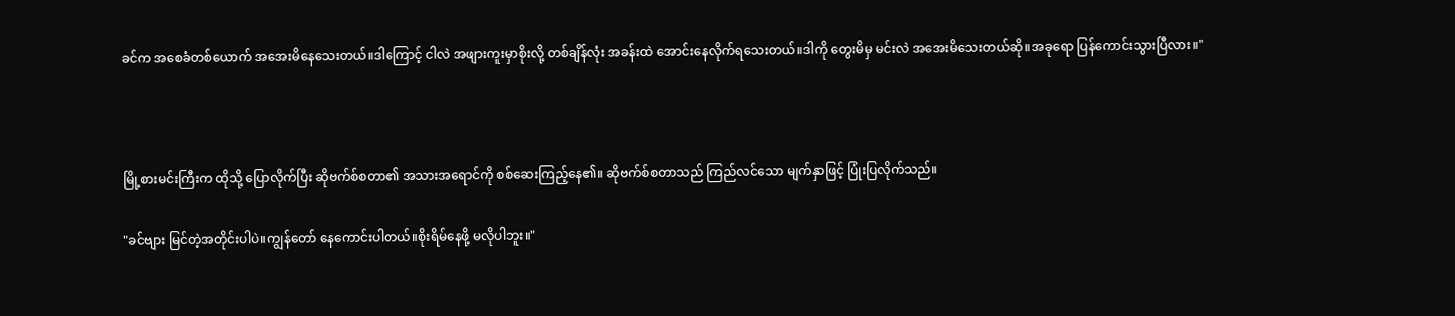ခင်က အစေခံတစ်ယောက် အအေးမိနေသေးတယ်။ဒါကြောင့် ငါလဲ အဖျားကူးမှာစိုးလို့ တစ်ချိန်လုံး အခန်းထဲ အောင်းနေလိုက်ရသေးတယ်။ဒါကို တွေးမိမှ မင်းလဲ အအေးမိသေးတယ်ဆို။အခုရော ပြန်ကောင်းသွားပြီလား။"



မြို့စားမင်းကြီးက ထိုသို့ ပြောလိုက်ပြီး ဆိုဗက်စ်စတာ၏ အသားအရောင်ကို စစ်ဆေးကြည့်နေ၏။ ဆိုဗက်စ်စတာသည် ကြည်လင်သော မျက်နှာဖြင့် ပြုံးပြလိုက်သည်။

"ခင်ဗျား မြင်တဲ့အတိုင်းပါပဲ။ကျွန်တော် နေကောင်းပါတယ်။စိုးရိမ်နေဖို့ မလိုပါဘူး။"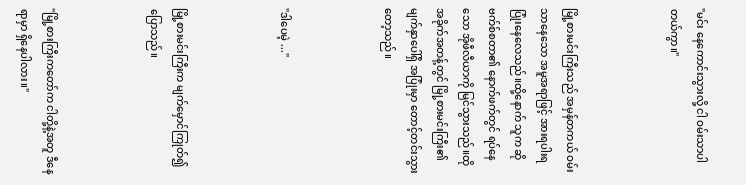"မင်း နေကောင်းသွားလို့ ငါ ဝမ်းသာပါတယ်ကွာ။"



မြို့စားမင်းကြီးသည် အမှန်တကယ် ဝမ်းသာနေသော အမူအရာဖြင့် အားရပါးရ ပြုံးနေလေသည်။ထို့နောက် သူက ဆိုဗက်စ်စတာ၏ နောက်ဖက်တွင် ရပ်နေသော အိုဖီလီယာကို မြင်သွားသည်။ထိုအခိုက်အတန့်တွင် မြို့စားမင်းကြီး၏မျက်နှာပေါ်ရှိ အပြုံးမှာ တောင့်တင်းသွားတော့သည်။



"ဒါပေမဲ့ ..."



မြို့စားမင်းကြီးက မျက်မှောင်ကြုတ်၍ ပြောသည်။



"မြို့စားကြီးကတော်က ငါတို့နဲ့အတူ ဒီနေရာမှာ ရှိနေပါလား။"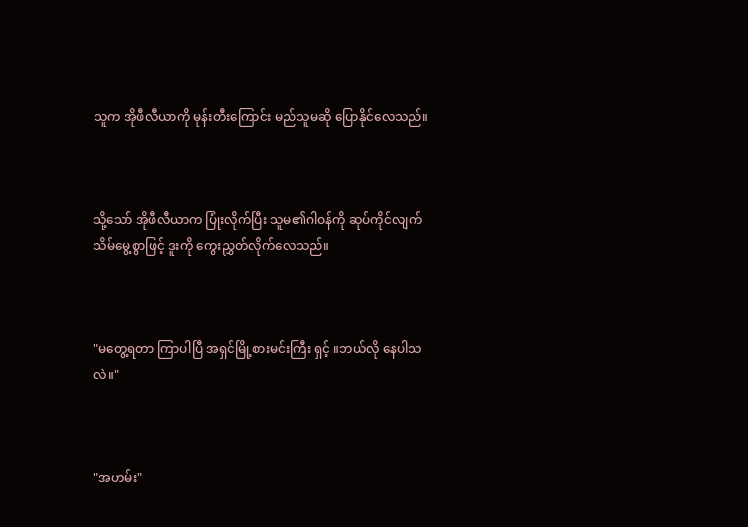သူက အိုဖီလီယာကို မုန်းတီးကြောင်း မည်သူမဆို ပြောနိုင်လေသည်။



သို့သော် အိုဖီလီယာက ပြုံးလိုက်ပြီး သူမ၏ဂါဝန်ကို ဆုပ်ကိုင်လျက် သိမ်မွေ့စွာဖြင့် ဒူးကို ကွေးညွှတ်လိုက်လေသည်။



"မတွေ့ရတာ ကြာပါပြီ အရှင်မြို့စားမင်းကြီး ရှင့် ။ဘယ်လို နေပါသလဲ။"



"အဟမ်း"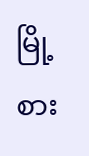မြို့စား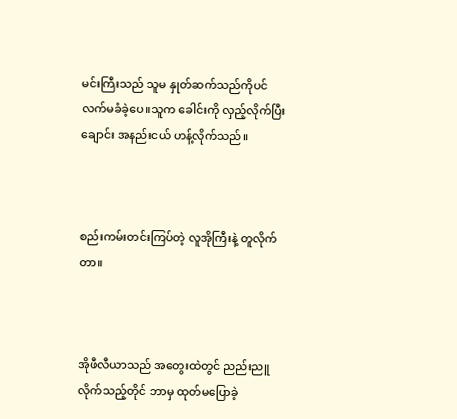မင်းကြီးသည် သူမ နှုတ်ဆက်သည်ကိုပင် လက်မခံခဲ့ပေ။သူက ခေါင်းကို လှည့်လိုက်ပြီး ချောင်း အနည်းငယ် ဟန့်လိုက်သည်။



စည်းကမ်းတင်းကြပ်တဲ့ လူအိုကြီးနဲ့ တူလိုက်တာ။



အိုဖီလီယာသည် အတွေးထဲတွင် ညည်းညူလိုက်သည့်တိုင် ဘာမှ ထုတ်မပြောခဲ့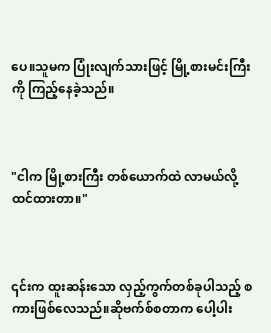ပေ။သူမက ပြုံးလျက်သားဖြင့် မြို့စားမင်းကြီးကို ကြည့်နေခဲ့သည်။



"ငါက မြို့စားကြီး တစ်ယောက်ထဲ လာမယ်လို့ ထင်ထားတာ။"



၎င်းက ထူးဆန်းသော လှည့်ကွက်တစ်ခုပါသည့် စကားဖြစ်လေသည်။ဆိုဗက်စ်စတာက ပေါ့ပါး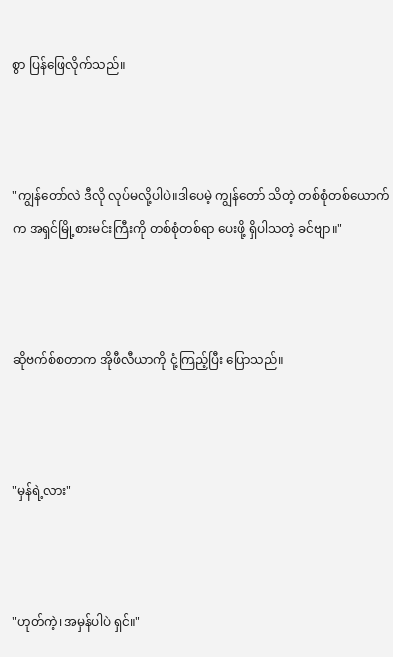စွာ ပြန်ဖြေလိုက်သည်။



"ကျွန်တော်လဲ ဒီလို လုပ်မလို့ပါပဲ။ဒါပေမဲ့ ကျွန်တော် သိတဲ့ တစ်စုံတစ်ယောက်က အရှင်မြို့စားမင်းကြီးကို တစ်စုံတစ်ရာ ပေးဖို့ ရှိပါသတဲ့ ခင်ဗျာ။"



ဆိုဗက်စ်စတာက အိုဖီလီယာကို ငုံ့ကြည့်ပြီး ပြောသည်။



"မှန်ရဲ့လား"



"ဟုတ်ကဲ့၊အမှန်ပါပဲ ရှင်။"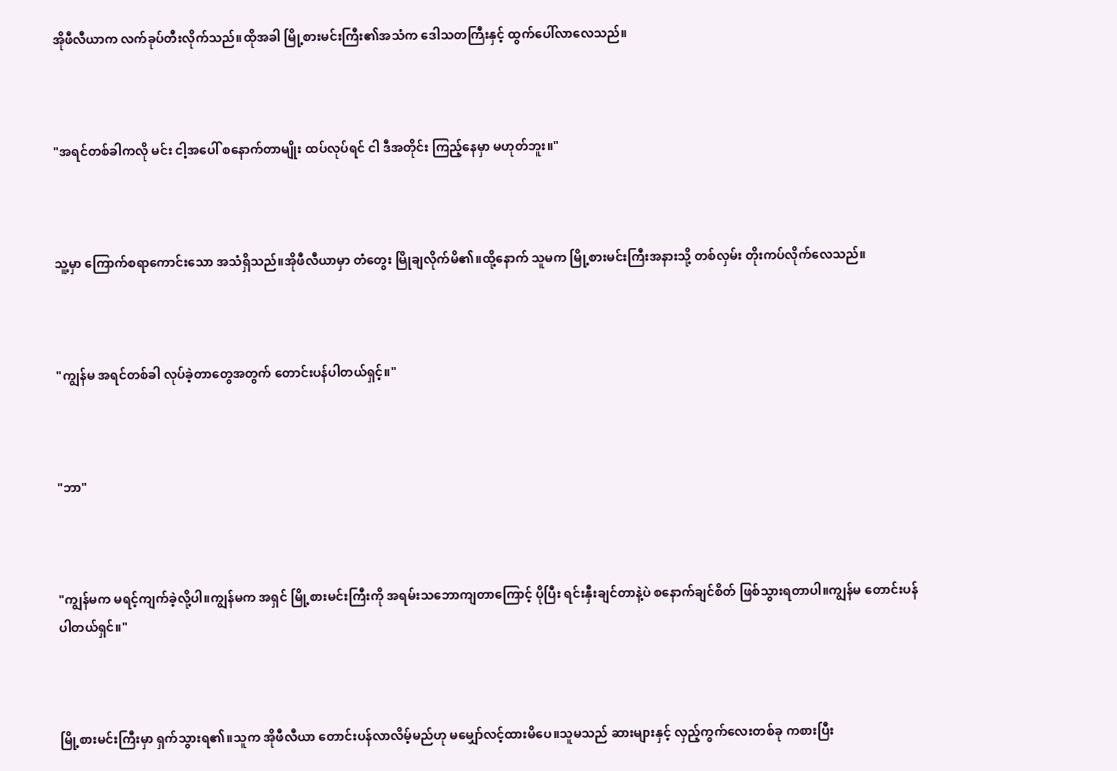အိုဖီလီယာက လက်ခုပ်တီးလိုက်သည်။ထိုအခါ မြို့စားမင်းကြီး၏အသံက ဒေါသတကြီးနှင့် ထွက်ပေါ်လာလေသည်။



"အရင်တစ်ခါကလို မင်း ငါ့အပေါ် စနောက်တာမျိုး ထပ်လုပ်ရင် ငါ ဒီအတိုင်း ကြည့်နေမှာ မဟုတ်ဘူး။"



သူ့မှာ ကြောက်စရာကောင်းသော အသံရှိသည်။အိုဖီလီယာမှာ တံတွေး မြိုချလိုက်မိ၏။ထို့နောက် သူမက မြို့စားမင်းကြီးအနားသို့ တစ်လှမ်း တိုးကပ်လိုက်လေသည်။



"ကျွန်မ အရင်တစ်ခါ လုပ်ခဲ့တာတွေအတွက် တောင်းပန်ပါတယ်ရှင့်။"



"ဘာ"



"ကျွန်မက မရင့်ကျက်ခဲ့လို့ပါ။ကျွန်မက အရှင် မြို့စားမင်းကြီးကို အရမ်းသဘောကျတာကြောင့် ပိုပြီး ရင်းနှီးချင်တာနဲ့ပဲ စနောက်ချင်စိတ် ဖြစ်သွားရတာပါ။ကျွန်မ တောင်းပန်ပါတယ်ရှင်။"



မြို့စားမင်းကြီးမှာ ရှက်သွားရ၏။သူက အိုဖီလီယာ တောင်းပန်လာလိမ့်မည်ဟု မမျှော်လင့်ထားမိပေ။သူမသည် ဆားများနှင့် လှည့်ကွက်လေးတစ်ခု ကစားပြီး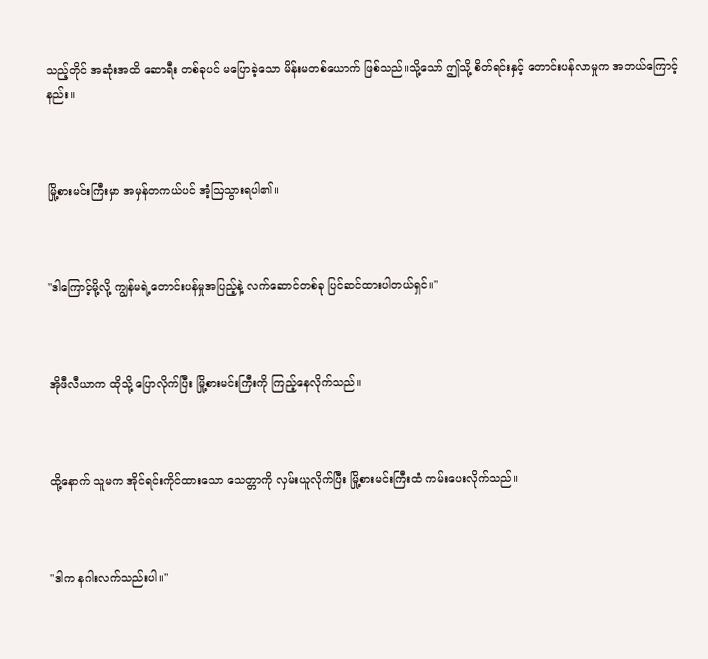သည့်တိုင် အဆုံးအထိ ဆောရီး တစ်ခုပင် မပြောခဲ့သော မိန်းမတစ်ယောက် ဖြစ်သည်။သို့သော် ဤသို့ စိတ်ရင်းနှင့် တောင်းပန်လာမှုက အဘယ်ကြောင့်နည်း။



မြို့စားမင်းကြီးမှာ အမှန်တကယ်ပင် အံ့ဩသွားရပါ၏။



"ဒါကြောင့်မို့လို့ ကျွန်မရဲ့တောင်းပန်မှုအပြည့်နဲ့ လက်ဆောင်တစ်ခု ပြင်ဆင်ထားပါတယ်ရှင်။"



အိုဖီလီယာက ထိုသို့ ပြောလိုက်ပြီး မြို့စားမင်းကြီးကို ကြည့်နေလိုက်သည်။



ထို့နောက် သူမက အိုင်ရင်းကိုင်ထားသော သေတ္တာကို လှမ်းယူလိုက်ပြီး မြို့စားမင်းကြီးထံ ကမ်းပေးလိုက်သည်။



"ဒါက နဂါးလက်သည်းပါ။"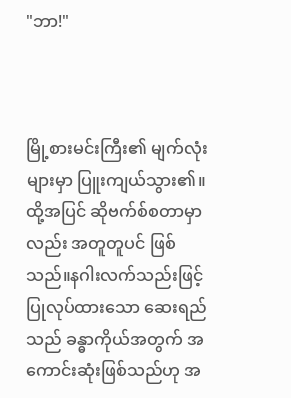"ဘာ!"



မြို့စားမင်းကြီး၏ မျက်လုံးများမှာ ပြူးကျယ်သွား၏။ထို့အပြင် ဆိုဗက်စ်စတာမှာလည်း အတူတူပင် ဖြစ်သည်။နဂါးလက်သည်းဖြင့် ပြုလုပ်ထားသော ဆေးရည်သည် ခန္ဓာကိုယ်အတွက် အကောင်းဆုံးဖြစ်သည်ဟု အ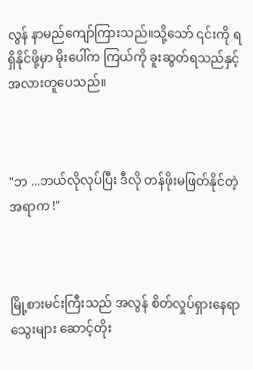လွန် နာမည်ကျော်ကြားသည်။သို့သော် ၎င်းကို ရရှိနိုင်ဖို့မှာ မိုးပေါ်က ကြယ်ကို ခူးဆွတ်ရသည်နှင့် အလားတူပေသည်။



"ဘ ...ဘယ်လိုလုပ်ပြီး ဒီလို တန်ဖိုးမဖြတ်နိုင်တဲ့ အရာက !"



မြို့စားမင်းကြီးသည် အလွန် စိတ်လှုပ်ရှားနေရာ သွေးများ ဆောင့်တိုး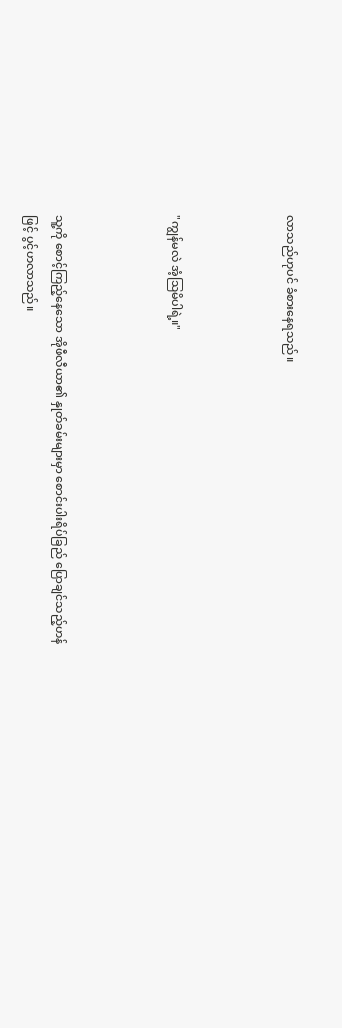လာသည်ဟုပင် ခံစားနေရသည်။



"ကျွန်မလဲ အံ့ဩမိပါရဲ့။"



သူ့ကို စောင့်ကြည့်နေသော အိုဖီလီယာ၏ နှုတ်ခမ်းများမှာ စောင်းပါးရိပ်ခြည် ပြောချင်သည့်ဟန်ဖြင့် ပွင့်ဟလာသည်။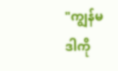"ကျွန်မ ဒါကို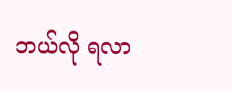ဘယ်လို ရလာ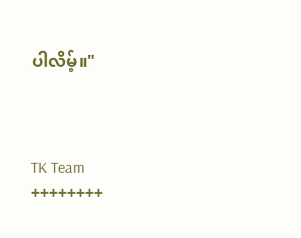ပါလိမ့်။"



TK Team
++++++++